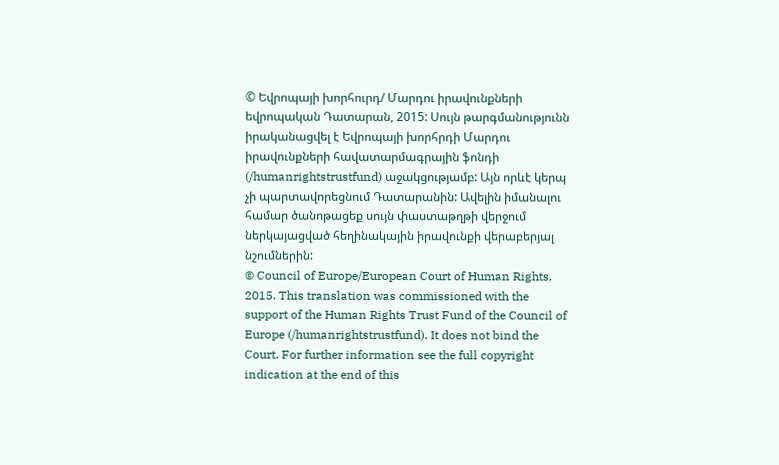© Եվրոպայի խորհուրդ/ Մարդու իրավունքների եվրոպական Դատարան, 2015: Սույն թարգմանությունն իրականացվել է Եվրոպայի խորհրդի Մարդու իրավունքների հավատարմագրային ֆոնդի (/humanrightstrustfund) աջակցությամբ: Այն որևէ կերպ չի պարտավորեցնում Դատարանին: Ավելին իմանալու համար ծանոթացեք սույն փաստաթղթի վերջում ներկայացված հեղինակային իրավունքի վերաբերյալ նշումներին:
© Council of Europe/European Court of Human Rights, 2015. This translation was commissioned with the support of the Human Rights Trust Fund of the Council of Europe (/humanrightstrustfund). It does not bind the Court. For further information see the full copyright indication at the end of this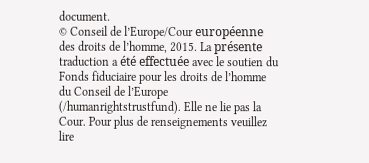document.
© Conseil de l’Europe/Cour européenne des droits de l’homme, 2015. La présente traduction a été effectuée avec le soutien du Fonds fiduciaire pour les droits de l’homme du Conseil de l’Europe (/humanrightstrustfund). Elle ne lie pas la Cour. Pour plus de renseignements veuillez lire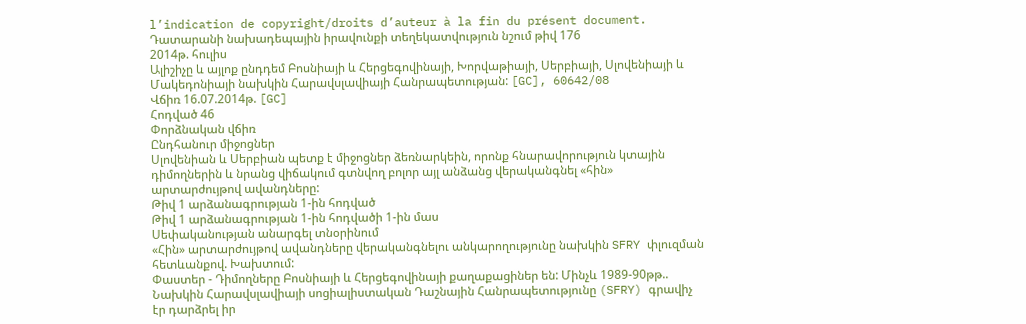l’indication de copyright/droits d’auteur à la fin du présent document.
Դատարանի նախադեպային իրավունքի տեղեկատվություն նշում թիվ 176
2014թ. հուլիս
Ալիշիչը և այլոք ընդդեմ Բոսնիայի և Հերցեգովինայի, Խորվաթիայի, Սերբիայի, Սլովենիայի և Մակեդոնիայի նախկին Հարավսլավիայի Հանրապետության: [GC], 60642/08
Վճիռ 16.07.2014թ. [GC]
Հոդված 46
Փորձնական վճիռ
Ընդհանուր միջոցներ
Սլովենիան և Սերբիան պետք է միջոցներ ձեռնարկեին, որոնք հնարավորություն կտային դիմողներին և նրանց վիճակում գտնվող բոլոր այլ անձանց վերականգնել «հին» արտարժույթով ավանդները:
Թիվ 1 արձանագրության 1-ին հոդված
Թիվ 1 արձանագրության 1-ին հոդվածի 1-ին մաս
Սեփականության անարգել տնօրինում
«Հին» արտարժույթով ավանդները վերականգնելու անկարողությունը նախկին SFRY փլուզման հետևանքով. Խախտում:
Փաստեր - Դիմողները Բոսնիայի և Հերցեգովինայի քաղաքացիներ են: Մինչև 1989-90թթ.. Նախկին Հարավսլավիայի սոցիալիստական Դաշնային Հանրապետությունը (SFRY) գրավիչ էր դարձրել իր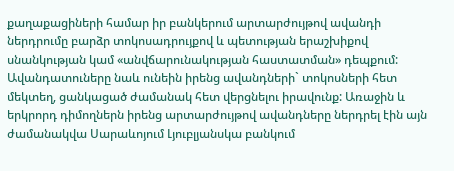քաղաքացիների համար իր բանկերում արտարժույթով ավանդի ներդրումը բարձր տոկոսադրույքով և պետության երաշխիքով սնանկության կամ «անվճարունակության հաստատման» դեպքում: Ավանդատուները նաև ունեին իրենց ավանդների` տոկոսների հետ մեկտեղ, ցանկացած ժամանակ հետ վերցնելու իրավունք: Առաջին և երկրորդ դիմողներն իրենց արտարժույթով ավանդները ներդրել էին այն ժամանակվա Սարաևոյում Լյուբլյանսկա բանկում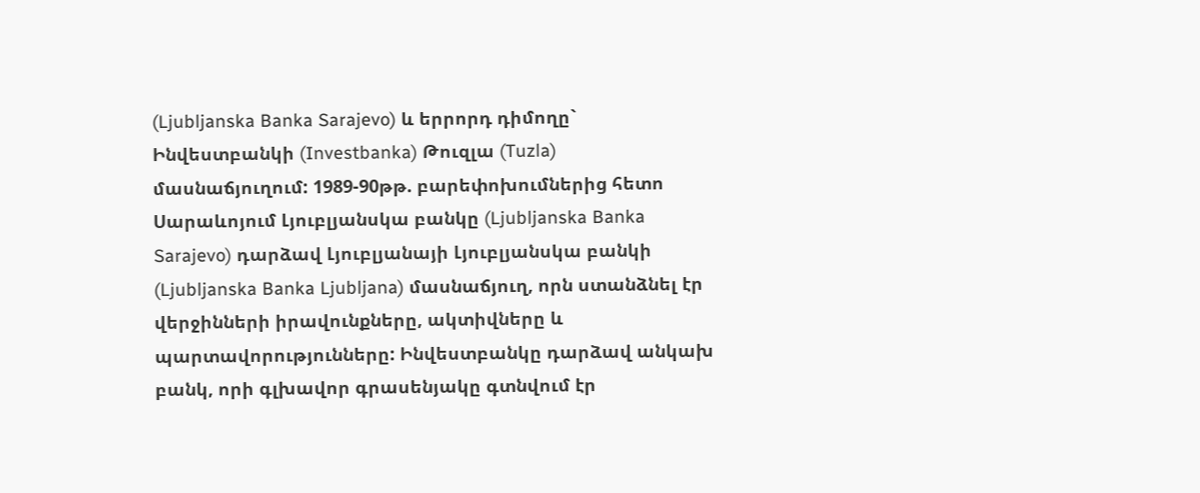(Ljubljanska Banka Sarajevo) և երրորդ դիմողը` Ինվեստբանկի (Investbanka) Թուզլա (Tuzla) մասնաճյուղում: 1989-90թթ. բարեփոխումներից հետո Սարաևոյում Լյուբլյանսկա բանկը (Ljubljanska Banka Sarajevo) դարձավ Լյուբլյանայի Լյուբլյանսկա բանկի (Ljubljanska Banka Ljubljana) մասնաճյուղ, որն ստանձնել էր վերջինների իրավունքները, ակտիվները և պարտավորությունները: Ինվեստբանկը դարձավ անկախ բանկ, որի գլխավոր գրասենյակը գտնվում էր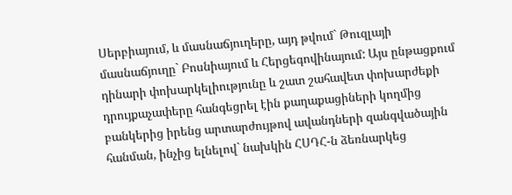Սերբիայում, և մասնաճյուղերը, այդ թվում` Թուզլայի մասնաճյուղը` Բոսնիայում և Հերցեգովինայում: Այս ընթացքում դինարի փոխարկելիությունը և շատ շահավետ փոխարժեքի դրույքաչափերը հանգեցրել էին քաղաքացիների կողմից բանկերից իրենց արտարժույթով ավանդների զանգվածային հանման, ինչից ելնելով` նախկին ՀՍԴՀ-ն ձեռնարկեց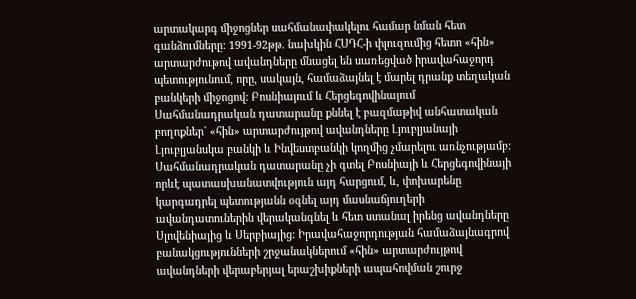արտակարգ միջոցներ սահմանափակելու համար նման հետ գանձումները: 1991-92թթ. նախկին ՀՍԴՀ-ի փլուզումից հետո «հին» արտարժութով ավանդները մնացել են սառեցված իրավահաջորդ պետությունում, որը, սակայն, համաձայնել է մարել դրանք տեղական բանկերի միջոցով: Բոսնիայում և Հերցեգովինայում Սահմանադրական դատարանը քննել է բազմաթիվ անհատական բողոքներ` «հին» արտարժույթով ավանդները Լյուբլյանայի Լյուբլյանսկա բանկի և Ինվեստբանկի կողմից չմարելու առնչությամբ: Սահմանադրական դատարանը չի գտել Բոսնիայի և Հերցեգովինայի որևէ պատասխանատվություն այդ հարցում, և, փոխարենը կարգադրել պետությանն օգնել այդ մասնաճյուղերի ավանդատուներին վերականգնել և հետ ստանալ իրենց ավանդները Սլովենիայից և Սերբիայից: Իրավահաջորդության համաձայնագրով բանակցությունների շրջանակներում «հին» արտարժույթով ավանդների վերաբերյալ երաշխիքների ապահովման շուրջ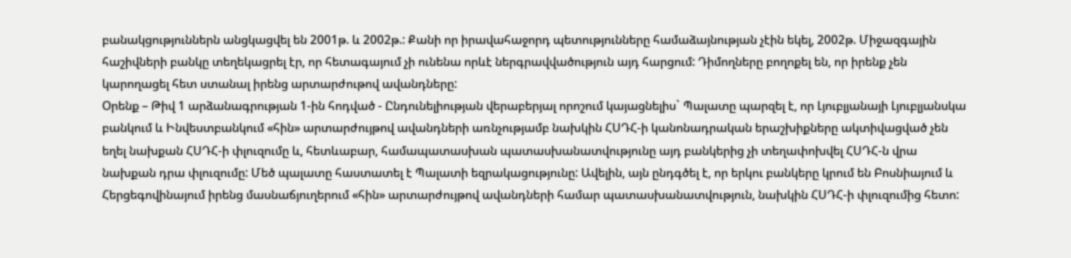բանակցություններն անցկացվել են 2001թ. և 2002թ.: Քանի որ իրավահաջորդ պետությունները համաձայնության չէին եկել, 2002թ. Միջազգային հաշիվների բանկը տեղեկացրել էր, որ հետագայում չի ունենա որևէ ներգրավվածություն այդ հարցում: Դիմողները բողոքել են, որ իրենք չեն կարողացել հետ ստանալ իրենց արտարժութով ավանդները:
Օրենք – Թիվ 1 արձանագրության 1-ին հոդված - Ընդունելիության վերաբերյալ որոշում կայացնելիս` Պալատը պարզել է, որ Լյուբլյանայի Լյուբլյանսկա բանկում և Ինվեստբանկում «հին» արտարժույթով ավանդների առնչությամբ նախկին ՀՍԴՀ-ի կանոնադրական երաշխիքները ակտիվացված չեն եղել նախքան ՀՍԴՀ-ի փլուզումը և, հետևաբար, համապատասխան պատասխանատվությունը այդ բանկերից չի տեղափոխվել ՀՍԴՀ-ն վրա նախքան դրա փլուզումը: Մեծ պալատը հաստատել է Պալատի եզրակացությունը: Ավելին, այն ընդգծել է, որ երկու բանկերը կրում են Բոսնիայում և Հերցեգովինայում իրենց մասնաճյուղերում «հին» արտարժույթով ավանդների համար պատասխանատվություն, նախկին ՀՍԴՀ-ի փլուզումից հետո: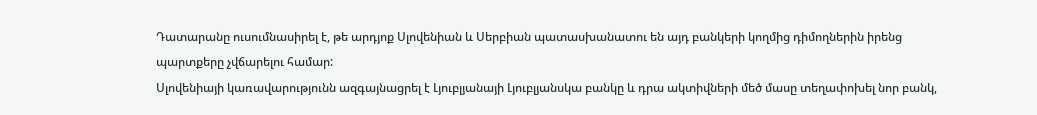Դատարանը ուսումնասիրել է, թե արդյոք Սլովենիան և Սերբիան պատասխանատու են այդ բանկերի կողմից դիմողներին իրենց պարտքերը չվճարելու համար:
Սլովենիայի կառավարությունն ազգայնացրել է Լյուբլյանայի Լյուբլյանսկա բանկը և դրա ակտիվների մեծ մասը տեղափոխել նոր բանկ,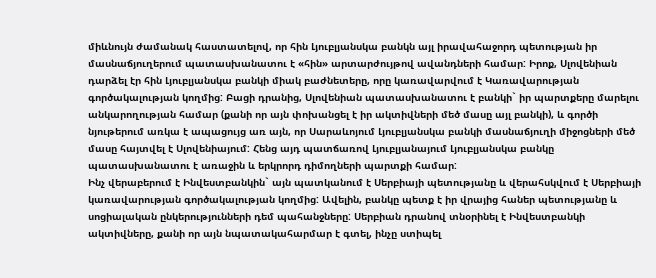միևնույն ժամանակ հաստատելով, որ հին Լյուբլյանսկա բանկն այլ իրավահաջորդ պետության իր մասնաճյուղերում պատասխանատու է «հին» արտարժույթով ավանդների համար: Իրոք, Սլովենիան դարձել էր հին Լյուբլյանսկա բանկի միակ բաժնետերը, որը կառավարվում է Կառավարության գործակալության կողմից: Բացի դրանից, Սլովենիան պատասխանատու է բանկի` իր պարտքերը մարելու անկարողության համար (քանի որ այն փոխանցել է իր ակտիվների մեծ մասը այլ բանկի), և գործի նյութերում առկա է ապացույց առ այն, որ Սարաևոյում Լյուբլյանսկա բանկի մասնաճյուղի միջոցների մեծ մասը հայտվել է Սլովենիայում: Հենց այդ պատճառով Լյուբլյանայում Լյուբլյանսկա բանկը պատասխանատու է առաջին և երկրորդ դիմողների պարտքի համար:
Ինչ վերաբերում է Ինվեստբանկին` այն պատկանում է Սերբիայի պետությանը և վերահսկվում է Սերբիայի կառավարության գործակալության կողմից: Ավելին, բանկը պետք է իր վրայից հաներ պետությանը և սոցիալական ընկերությունների դեմ պահանջները: Սերբիան դրանով տնօրինել է Ինվեստբանկի ակտիվները, քանի որ այն նպատակահարմար է գտել, ինչը ստիպել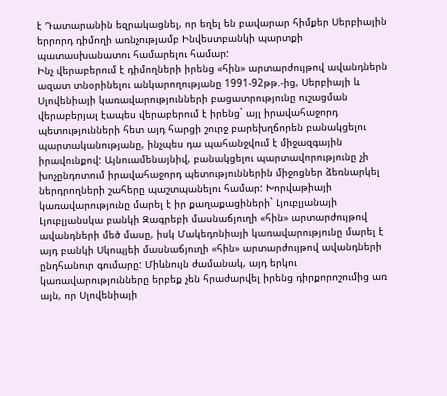է Դատարանին եզրակացնել, որ եղել են բավարար հիմքեր Սերբիային երրորդ դիմողի առնչությամբ Ինվեստբանկի պարտքի պատասխանատու համարելու համար:
Ինչ վերաբերում է դիմողների իրենց «հին» արտարժույթով ավանդներն ազատ տնօրինելու անկարողությանը 1991-92թթ.-ից, Սերբիայի և Սլովենիայի կառավարությունների բացատրությունը ուշացման վերաբերյալ էապես վերաբերում է իրենց` այլ իրավահաջորդ պետությունների հետ այդ հարցի շուրջ բարեխղճորեն բանակցելու պարտականությանը, ինչպես դա պահանջվում է միջազգային իրավունքով: Այնուամենայնիվ, բանակցելու պարտավորությունը չի խոչընդոտում իրավահաջորդ պետություններին միջոցներ ձեռնարկել ներդրողների շահերը պաշտպանելու համար: Խորվաթիայի կառավարությունը մարել է իր քաղաքացիների` Լյուբլյանայի Լյուբլյանսկա բանկի Զագրեբի մասնաճյուղի «հին» արտարժույթով ավանդների մեծ մասը, իսկ Մակեդոնիայի կառավարությունը մարել է այդ բանկի Սկոպյեի մասնաճյուղի «հին» արտարժույթով ավանդների ընդհանուր գումարը: Միևնույն ժամանակ, այդ երկու կառավարությունները երբեք չեն հրաժարվել իրենց դիրքորոշումից առ այն, որ Սլովենիայի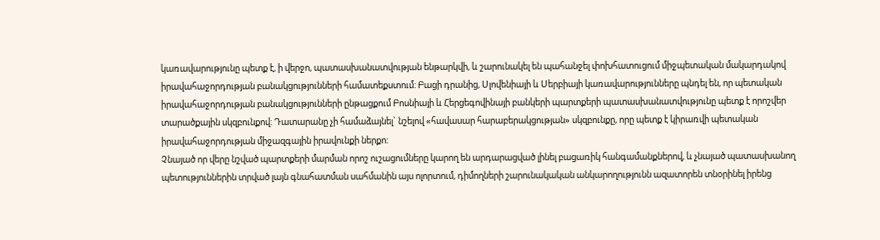կառավարությունը պետք է, ի վերջո, պատասխանատվության ենթարկվի, և շարունակել են պահանջել փոխհատուցում միջպետական մակարդակով իրավահաջորդության բանակցությունների համատեքստում: Բացի դրանից, Սլովենիայի և Սերբիայի կառավարությունները պնդել են, որ պետական իրավահաջորդության բանակցությունների ընթացքում Բոսնիայի և Հերցեգովինայի բանկերի պարտքերի պատասխանատվությունը պետք է որոշվեր տարածքային սկզբունքով: Դատարանը չի համաձայնել` նշելով «հավասար հարաբերակցության» սկզբունքը, որը պետք է կիրառվի պետական իրավահաջորդության միջազգային իրավունքի ներքո:
Չնայած որ վերը նշված պարտքերի մարման որոշ ուշացումները կարող են արդարացված լինել բացառիկ հանգամանքներով, և չնայած պատասխանող պետություններին տրված լայն գնահատման սահմանին այս ոլորտում, դիմողների շարունակական անկարողությունն ազատորեն տնօրինել իրենց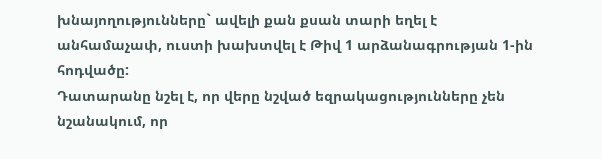խնայողությունները` ավելի քան քսան տարի եղել է անհամաչափ, ուստի խախտվել է Թիվ 1 արձանագրության 1-ին հոդվածը:
Դատարանը նշել է, որ վերը նշված եզրակացությունները չեն նշանակում, որ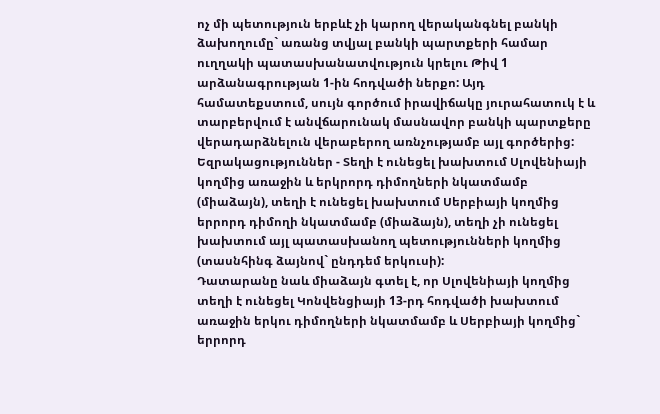ոչ մի պետություն երբևէ չի կարող վերականգնել բանկի ձախողումը` առանց տվյալ բանկի պարտքերի համար ուղղակի պատասխանատվություն կրելու Թիվ 1 արձանագրության 1-ին հոդվածի ներքո: Այդ համատեքստում, սույն գործում իրավիճակը յուրահատուկ է և տարբերվում է անվճարունակ մասնավոր բանկի պարտքերը վերադարձնելուն վերաբերող առնչությամբ այլ գործերից:
Եզրակացություններ - Տեղի է ունեցել խախտում Սլովենիայի կողմից առաջին և երկրորդ դիմողների նկատմամբ (միաձայն), տեղի է ունեցել խախտում Սերբիայի կողմից երրորդ դիմողի նկատմամբ (միաձայն), տեղի չի ունեցել խախտում այլ պատասխանող պետությունների կողմից (տասնհինգ ձայնով` ընդդեմ երկուսի):
Դատարանը նաև միաձայն գտել է, որ Սլովենիայի կողմից տեղի է ունեցել Կոնվենցիայի 13-րդ հոդվածի խախտում առաջին երկու դիմողների նկատմամբ և Սերբիայի կողմից` երրորդ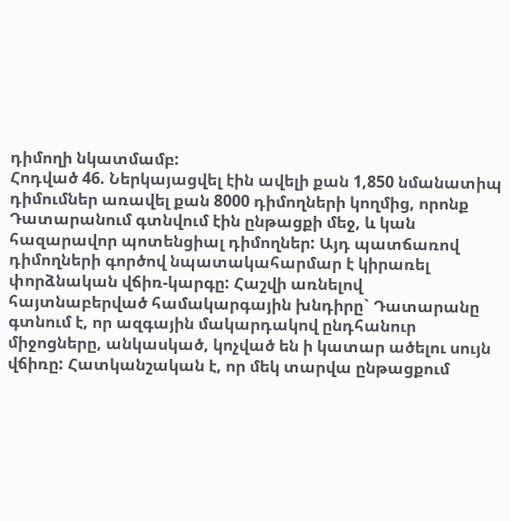դիմողի նկատմամբ:
Հոդված 46. Ներկայացվել էին ավելի քան 1,850 նմանատիպ դիմումներ առավել քան 8000 դիմողների կողմից, որոնք Դատարանում գտնվում էին ընթացքի մեջ, և կան հազարավոր պոտենցիալ դիմողներ: Այդ պատճառով դիմողների գործով նպատակահարմար է կիրառել փորձնական վճիռ-կարգը: Հաշվի առնելով հայտնաբերված համակարգային խնդիրը` Դատարանը գտնում է, որ ազգային մակարդակով ընդհանուր միջոցները, անկասկած, կոչված են ի կատար ածելու սույն վճիռը: Հատկանշական է, որ մեկ տարվա ընթացքում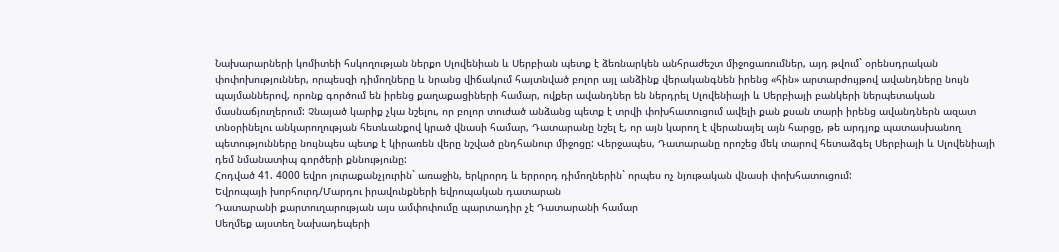Նախարարների կոմիտեի հսկողության ներքո Սլովենիան և Սերբիան պետք է ձեռնարկեն անհրաժեշտ միջոցառումներ, այդ թվում` օրենսդրական փոփոխություններ, որպեսզի դիմողները և նրանց վիճակում հայտնված բոլոր այլ անձինք վերականգնեն իրենց «հին» արտարժույթով ավանդները նույն պայմաններով, որոնք գործում են իրենց քաղաքացիների համար, ովքեր ավանդներ են ներդրել Սլովենիայի և Սերբիայի բանկերի ներպետական մասնաճյուղերում: Չնայած կարիք չկա նշելու, որ բոլոր տուժած անձանց պետք է տրվի փոխհատուցում ավելի քան քսան տարի իրենց ավանդներն ազատ տնօրինելու անկարողության հետևանքով կրած վնասի համար, Դատարանը նշել է, որ այն կարող է վերանայել այն հարցը, թե արդյոք պատասխանող պետությունները նույնպես պետք է կիրառեն վերը նշված ընդհանուր միջոցը: Վերջապես, Դատարանը որոշեց մեկ տարով հետաձգել Սերբիայի և Սլովենիայի դեմ նմանատիպ գործերի քննությունը:
Հոդված 41. 4000 եվրո յուրաքանչյուրին` առաջին, երկրորդ և երրորդ դիմողներին` որպես ոչ նյութական վնասի փոխհատուցում:
Եվրոպայի խորհուրդ/Մարդու իրավունքների եվրոպական դատարան
Դատարանի քարտուղարության այս ամփոփումը պարտադիր չէ Դատարանի համար
Սեղմեք այստեղ Նախադեպերի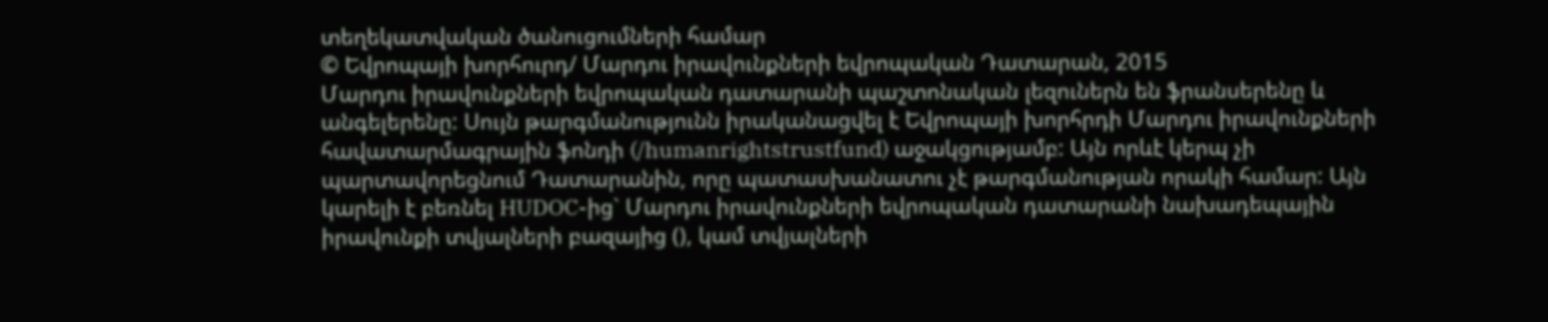տեղեկատվական ծանուցումների համար
© Եվրոպայի խորհուրդ/ Մարդու իրավունքների եվրոպական Դատարան, 2015
Մարդու իրավունքների եվրոպական դատարանի պաշտոնական լեզուներն են ֆրանսերենը և անգելերենը: Սույն թարգմանությունն իրականացվել է Եվրոպայի խորհրդի Մարդու իրավունքների հավատարմագրային ֆոնդի (/humanrightstrustfund) աջակցությամբ: Այն որևէ կերպ չի պարտավորեցնում Դատարանին, որը պատասխանատու չէ թարգմանության որակի համար: Այն կարելի է բեռնել HUDOC-ից` Մարդու իրավունքների եվրոպական դատարանի նախադեպային իրավունքի տվյալների բազայից (), կամ տվյալների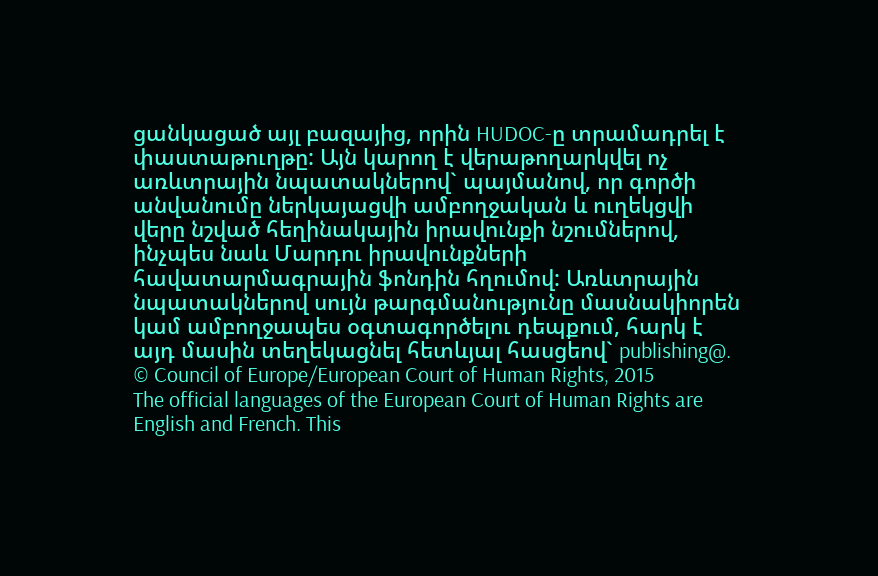ցանկացած այլ բազայից, որին HUDOC-ը տրամադրել է փաստաթուղթը: Այն կարող է վերաթողարկվել ոչ առևտրային նպատակներով` պայմանով, որ գործի անվանումը ներկայացվի ամբողջական և ուղեկցվի վերը նշված հեղինակային իրավունքի նշումներով, ինչպես նաև Մարդու իրավունքների հավատարմագրային ֆոնդին հղումով: Առևտրային նպատակներով սույն թարգմանությունը մասնակիորեն կամ ամբողջապես օգտագործելու դեպքում, հարկ է այդ մասին տեղեկացնել հետևյալ հասցեով` publishing@.
© Council of Europe/European Court of Human Rights, 2015
The official languages of the European Court of Human Rights are English and French. This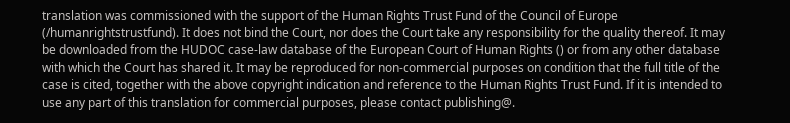translation was commissioned with the support of the Human Rights Trust Fund of the Council of Europe (/humanrightstrustfund). It does not bind the Court, nor does the Court take any responsibility for the quality thereof. It may be downloaded from the HUDOC case-law database of the European Court of Human Rights () or from any other database with which the Court has shared it. It may be reproduced for non-commercial purposes on condition that the full title of the case is cited, together with the above copyright indication and reference to the Human Rights Trust Fund. If it is intended to use any part of this translation for commercial purposes, please contact publishing@.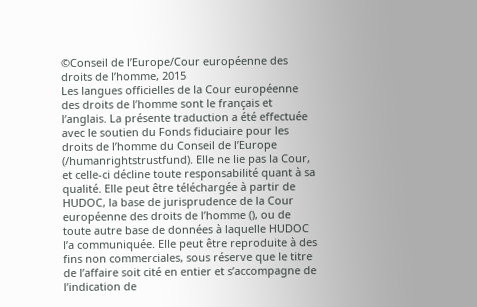©Conseil de l’Europe/Cour européenne des droits de l’homme, 2015
Les langues officielles de la Cour européenne des droits de l’homme sont le français et l’anglais. La présente traduction a été effectuée avec le soutien du Fonds fiduciaire pour les droits de l’homme du Conseil de l’Europe (/humanrightstrustfund). Elle ne lie pas la Cour, et celle-ci décline toute responsabilité quant à sa qualité. Elle peut être téléchargée à partir de HUDOC, la base de jurisprudence de la Cour européenne des droits de l’homme (), ou de toute autre base de données à laquelle HUDOC l’a communiquée. Elle peut être reproduite à des fins non commerciales, sous réserve que le titre de l’affaire soit cité en entier et s’accompagne de l’indication de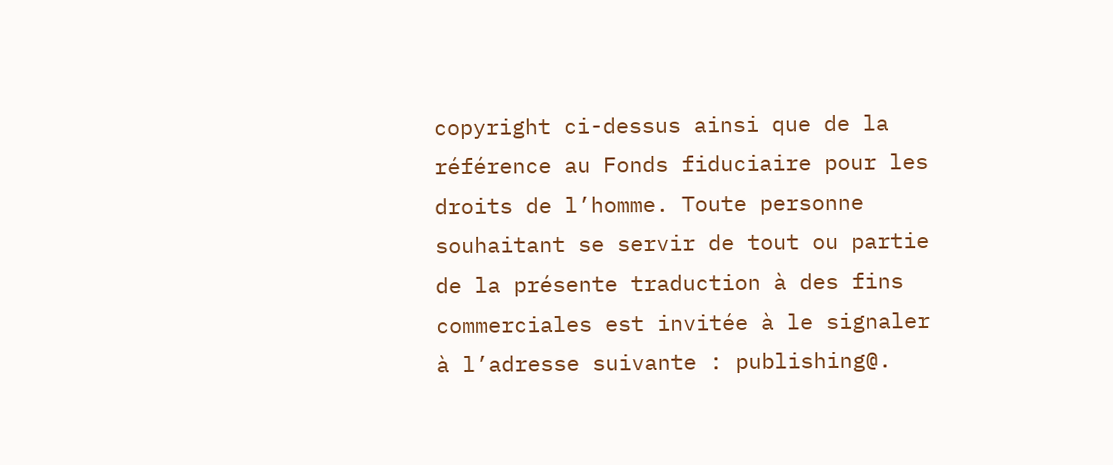copyright ci-dessus ainsi que de la référence au Fonds fiduciaire pour les droits de l’homme. Toute personne souhaitant se servir de tout ou partie de la présente traduction à des fins commerciales est invitée à le signaler à l’adresse suivante : publishing@.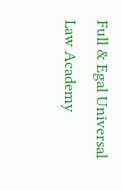Full & Egal Universal Law Academy